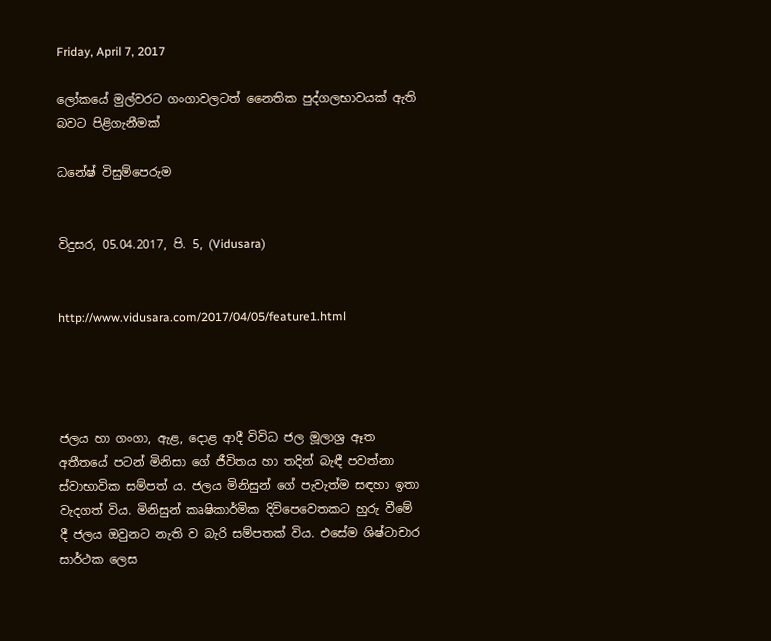Friday, April 7, 2017

ලෝකයේ මුල්වරට ගංගාවලටත් නෛතික පුද්ගලභාවයක්‌ ඇති බවට පිළිගැනීමක්‌

ධනේෂ් විසුම්පෙරුම


විදුසර, 05.04.2017, පි. 5, (Vidusara)


http://www.vidusara.com/2017/04/05/feature1.html




ජලය හා ගංගා, ඇළ, දොළ ආදී විවිධ ජල මූලාශ්‍ර ඈත අතීතයේ පටන් මිනිසා ගේ ජීවිතය හා තදින් බැඳී පවත්නා ස්‌වාභාවික සම්පත් ය. ජලය මිනිසුන් ගේ පැවැත්ම සඳහා ඉතා වැදගත් විය. මිනිසුන් කෘෂිකාර්මික දිවිපෙවෙතකට හුරු වීමේ දී ජලය ඔවුනට නැති ව බැරි සම්පතක්‌ විය. එසේම ශිෂ්ටාචාර සාර්ථක ලෙස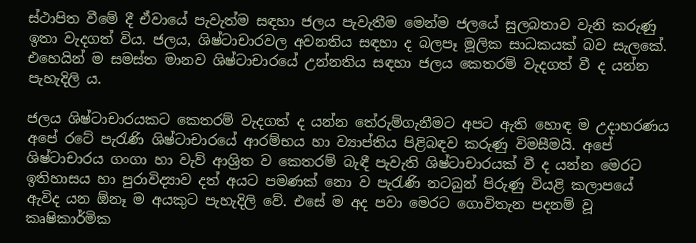ස්‌ථාපිත වීමේ දී ඒවායේ පැවැත්ම සඳහා ජලය පැවැතීම මෙන්ම ජලයේ සුලබතාව වැනි කරුණු ඉතා වැදගත් විය. ජලය, ශිෂ්ටාචාරවල අවනතිය සඳහා ද බලපෑ මූලික සාධකයක්‌ බව සැලකේ. එහෙයින් ම සමස්‌ත මානව ශිෂ්ටාචාරයේ උන්නතිය සඳහා ජලය කෙතරම් වැදගත් වී ද යන්න පැහැදිලි ය.

ජලය ශිෂ්ටාචාරයකට කෙතරම් වැදගත් ද යන්න තේරුම්ගැනීමට අපට ඇති හොඳ ම උදාහරණය අපේ රටේ පැරැණි ශිෂ්ටාචාරයේ ආරම්භය හා ව්‍යාප්තිය පිළිබඳව කරුණු විමසීමයි. අපේ ශිෂ්ටාචාරය ගංගා හා වැව් ආශ්‍රිත ව කෙතරම් බැඳී පැවැති ශිෂ්ටාචාරයක්‌ වී ද යන්න මෙරට ඉතිහාසය හා පුරාවිද්‍යාව දත් අයට පමණක්‌ නො ව පැරැණි නටබුන් පිරුණු වියළි කලාපයේ ඇවිද යන ඕනෑ ම අයකුට පැහැදිලි වේ. එසේ ම අද පවා මෙරට ගොවිතැන පදනම් වූ කෘෂිකාර්මික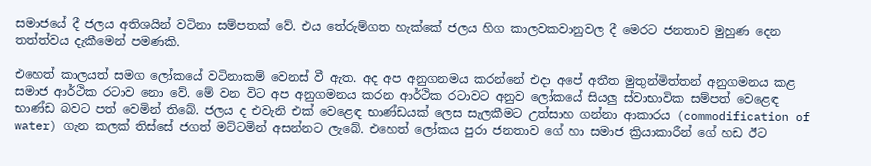සමාජයේ දී ජලය අතිශයින් වටිනා සම්පතක්‌ වේ. එය තේරුම්ගත හැක්‌කේ ජලය හිග කාලවකවානුවල දී මෙරට ජනතාව මුහුණ දෙන තත්ත්වය දැකීමෙන් පමණකි.

එහෙත් කාලයත් සමග ලෝකයේ වටිනාකම් වෙනස්‌ වී ඇත. අද අප අනුගනමය කරන්නේ එදා අපේ අතීත මුතුන්මිත්තන් අනුගමනය කළ සමාජ ආර්ථික රටාව නො වේ. මේ වන විට අප අනුගමනය කරන ආර්ථික රටාවට අනුව ලෝකයේ සියලු ස්‌වාභාවික සම්පත් වෙළෙඳ භාණ්‌ඩ බවට පත් වෙමින් තිබේ. ජලය ද එවැනි එක්‌ වෙළෙඳ භාණ්‌ඩයක්‌ ලෙස සැලකීමට උත්සාහ ගන්නා ආකාරය (commodification of water) ගැන කලක්‌ තිස්‌සේ ජගත් මට්‌ටමින් අසන්නට ලැබේ. එහෙත් ලෝකය පුරා ජනතාව ගේ හා සමාජ ක්‍රියාකාරීන් ගේ හඩ ඊට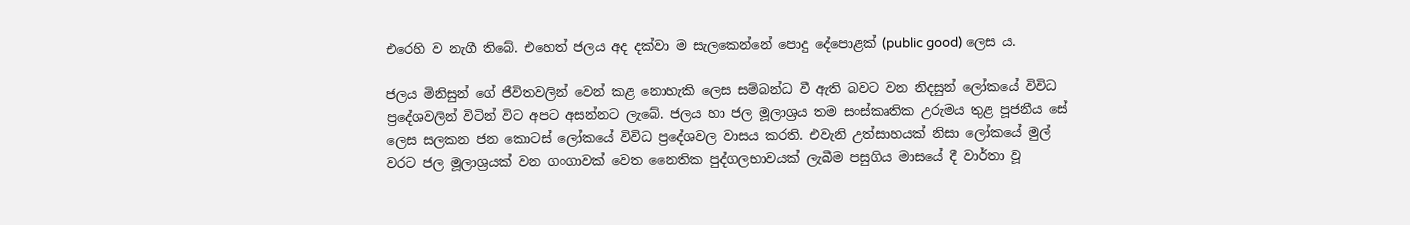එරෙහි ව නැගී තිබේ. එහෙත් ජලය අද දක්‌වා ම සැලකෙන්නේ පොදු දේපොළක්‌ (public good) ලෙස ය.

ජලය මිනිසුන් ගේ ජීවිතවලින් වෙන් කළ නොහැකි ලෙස සම්බන්ධ වී ඇති බවට වන නිදසුන් ලෝකයේ විවිධ ප්‍රදේශවලින් විටින් විට අපට අසන්නට ලැබේ. ජලය හා ජල මූලාශ්‍රය තම සංස්‌කෘතික උරුමය තුළ පූජනීය සේ ලෙස සලකන ජන කොටස්‌ ලෝකයේ විවිධ ප්‍රදේශවල වාසය කරති. එවැනි උත්සාහයක්‌ නිසා ලෝකයේ මුල් වරට ජල මූලාශ්‍රයක්‌ වන ගංගාවක්‌ වෙත නෛතික පුද්ගලභාවයක්‌ ලැබීම පසුගිය මාසයේ දී වාර්තා වූ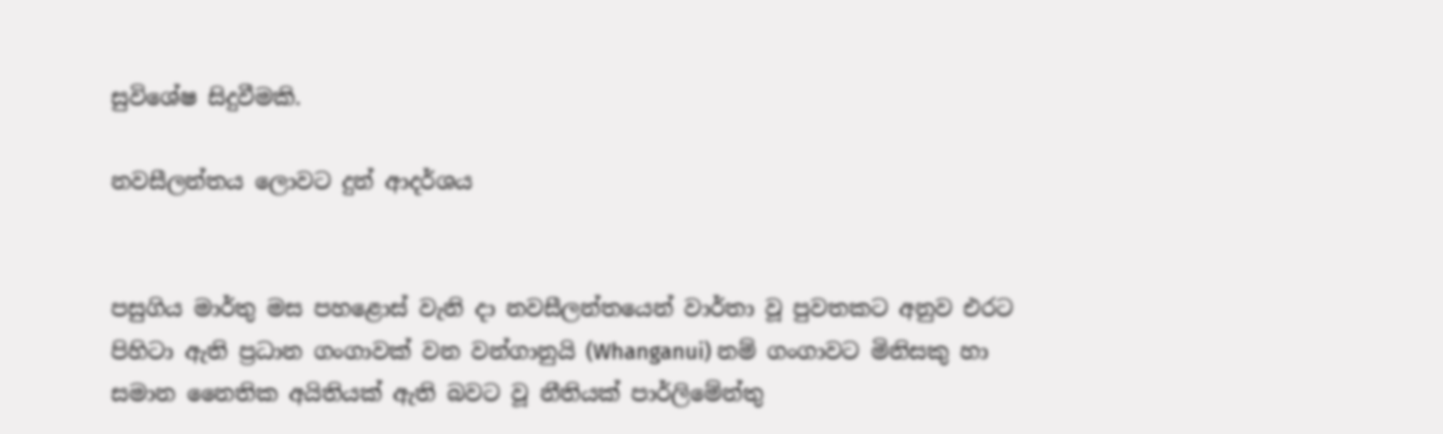සුවිශේෂ සිදුවීමකි.

නවසීලන්තය ලොවට දුන් ආදර්ශය


පසුගිය මාර්තු මස පහළොස්‌ වැනි දා නවසීලන්තයෙන් වාර්තා වූ පුවතකට අනුව එරට පිහිටා ඇති ප්‍රධාන ගංගාවක්‌ වන වන්ගානුයි (Whanganui) නම් ගංගාවට මිනිසකු හා සමාන නෛතික අයිතියක්‌ ඇති බවට වූ නීතියක්‌ පාර්ලිමේන්තු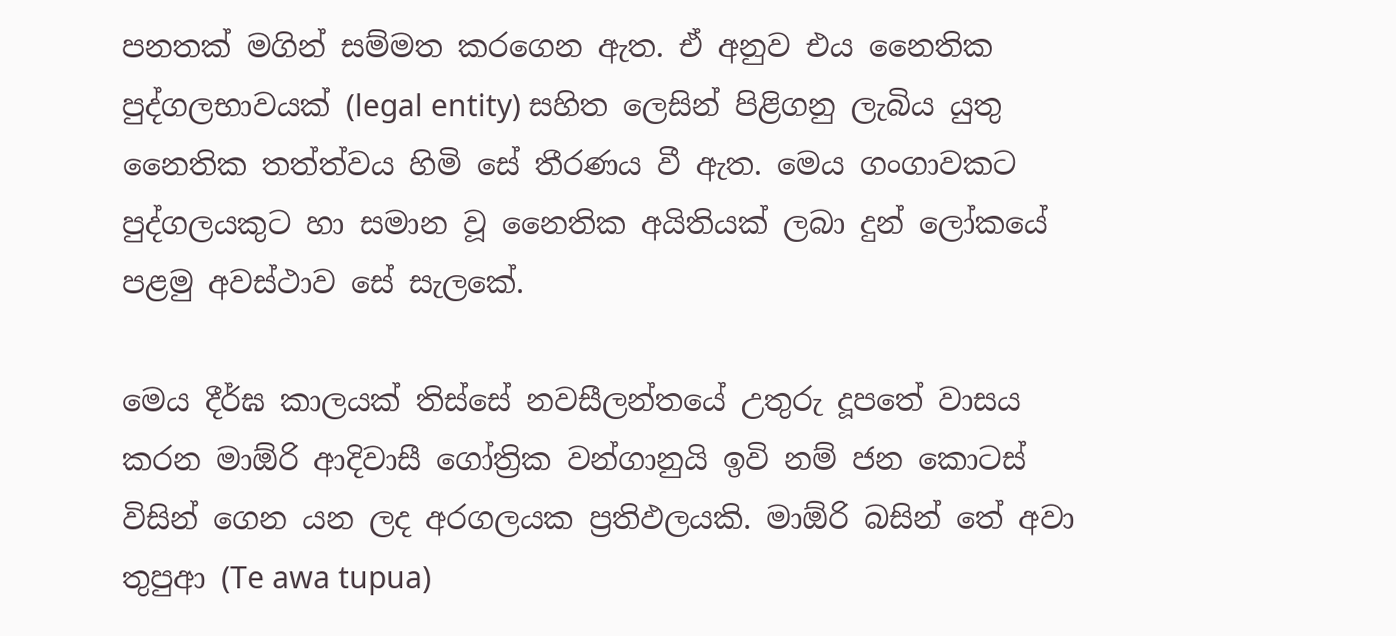පනතක්‌ මගින් සම්මත කරගෙන ඇත. ඒ අනුව එය නෛතික පුද්ගලභාවයක්‌ (legal entity) සහිත ලෙසින් පිළිගනු ලැබිය යුතු නෛතික තත්ත්වය හිමි සේ තීරණය වී ඇත. මෙය ගංගාවකට පුද්ගලයකුට හා සමාන වූ නෛතික අයිතියක්‌ ලබා දුන් ලෝකයේ පළමු අවස්‌ථාව සේ සැලකේ.

මෙය දීර්ඝ කාලයක්‌ තිස්‌සේ නවසීලන්තයේ උතුරු දූපතේ වාසය කරන මාඕරි ආදිවාසී ගෝත්‍රික වන්ගානුයි ඉවි නම් ජන කොටස්‌ විසින් ගෙන යන ලද අරගලයක ප්‍රතිඵලයකි. මාඕරි බසින් තේ අවා තුපුආ (Te awa tupua)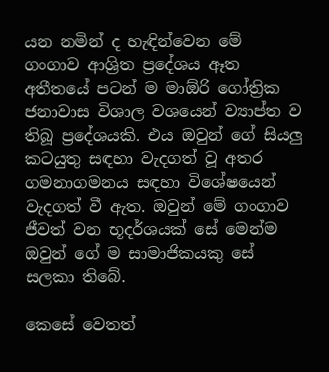යන නමින් ද හැඳින්වෙන මේ ගංගාව ආශ්‍රිත ප්‍රදේශය ඈත අතීතයේ පටන් ම මාඕරි ගෝත්‍රික ජනාවාස විශාල වශයෙන් ව්‍යාප්ත ව තිබූ ප්‍රදේශයකි. එය ඔවුන් ගේ සියලු කටයුතු සඳහා වැදගත් වූ අතර ගමනාගමනය සඳහා විශේෂයෙන් වැදගත් වී ඇත. ඔවුන් මේ ගංගාව ජීවත් වන භූදර්ශයක්‌ සේ මෙන්ම ඔවුන් ගේ ම සාමාජිකයකු සේ සලකා තිබේ.

කෙසේ වෙතත්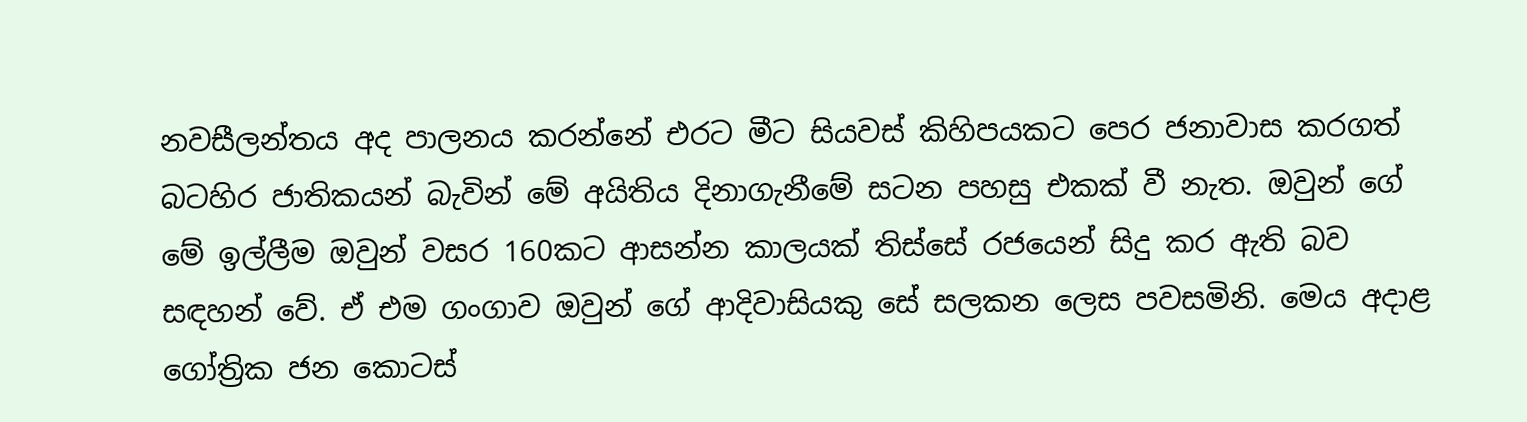නවසීලන්තය අද පාලනය කරන්නේ එරට මීට සියවස්‌ කිහිපයකට පෙර ජනාවාස කරගත් බටහිර ජාතිකයන් බැවින් මේ අයිතිය දිනාගැනීමේ සටන පහසු එකක්‌ වී නැත. ඔවුන් ගේ මේ ඉල්ලීම ඔවුන් වසර 160කට ආසන්න කාලයක්‌ තිස්‌සේ රජයෙන් සිදු කර ඇති බව සඳහන් වේ. ඒ එම ගංගාව ඔවුන් ගේ ආදිවාසියකු සේ සලකන ලෙස පවසමිනි. මෙය අදාළ ගෝත්‍රික ජන කොටස්‌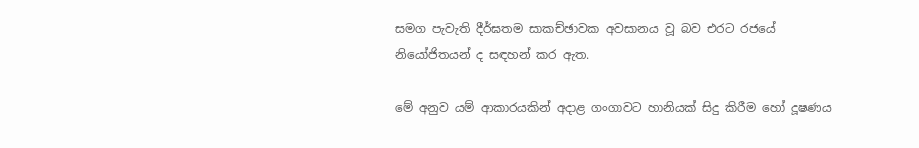සමග පැවැති දීර්ඝතම සාකච්ඡාවක අවසානය වූ බව එරට රජයේ නියෝජිතයන් ද සඳහන් කර ඇත.

මේ අනුව යම් ආකාරයකින් අදාළ ගංගාවට හානියක්‌ සිදු කිරීම හෝ දූෂණය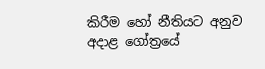කිරීම හෝ නීතියට අනුව අදාළ ගෝත්‍රයේ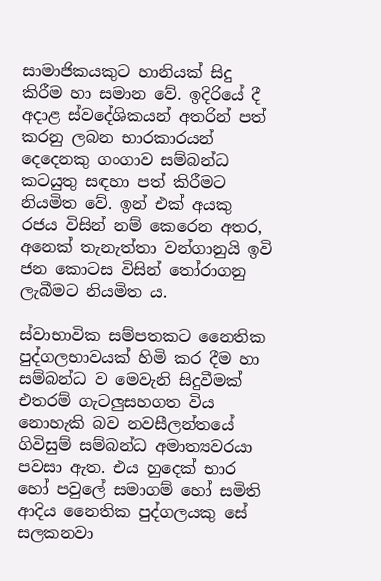සාමාජිකයකුට හානියක්‌ සිදු කිරීම හා සමාන වේ. ඉදිරියේ දී අදාළ ස්‌වදේශිකයන් අතරින් පත් කරනු ලබන භාරකාරයන් දෙදෙනකු ගංගාව සම්බන්ධ කටයුතු සඳහා පත් කිරීමට නියමිත වේ. ඉන් එක්‌ අයකු රජය විසින් නම් කෙරෙන අතර, අනෙක්‌ තැනැත්තා වන්ගානුයි ඉවි ජන කොටස විසින් තෝරාගනු ලැබීමට නියමිත ය.

ස්‌වාභාවික සම්පතකට නෛතික පුද්ගලභාවයක්‌ හිමි කර දීම හා සම්බන්ධ ව මෙවැනි සිදුවීමක්‌ එතරම් ගැටලුසහගත විය නොහැකි බව නවසීලන්තයේ ගිවිසුම් සම්බන්ධ අමාත්‍යවරයා පවසා ඇත. එය හුදෙක්‌ භාර හෝ පවුලේ සමාගම් හෝ සමිති ආදිය නෛතික පුද්ගලයකු සේ සලකනවා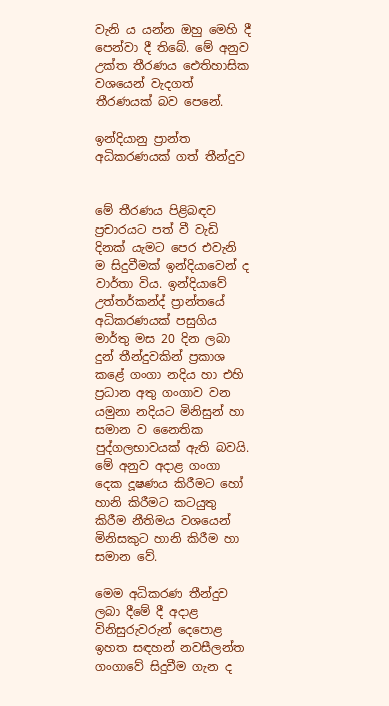වැනි ය යන්න ඔහු මෙහි දී පෙන්වා දී තිබේ. මේ අනුව උක්‌ත තීරණය ඓතිහාසික වශයෙන් වැදගත් තීරණයක්‌ බව පෙනේ.

ඉන්දියානු ප්‍රාන්ත අධිකරණයක්‌ ගත් තීන්දුව


මේ තීරණය පිළිබඳව ප්‍රචාරයට පත් වී වැඩි දිනක්‌ යැමට පෙර එවැනි ම සිදුවීමක්‌ ඉන්දියාවෙන් ද වාර්තා විය. ඉන්දියාවේ උත්තර්කන්ද් ප්‍රාන්තයේ අධිකරණයක්‌ පසුගිය මාර්තු මස 20 දින ලබා දුන් තීන්දුවකින් ප්‍රකාශ කළේ ගංගා නදිය හා එහි ප්‍රධාන අතු ගංගාව වන යමුනා නදියට මිනිසුන් හා සමාන ව නෛතික පුද්ගලභාවයක්‌ ඇති බවයි. මේ අනුව අදාළ ගංගා දෙක දූෂණය කිරීමට හෝ හානි කිරීමට කටයුතු කිරීම නීතිමය වශයෙන් මිනිසකුට හානි කිරීම හා සමාන වේ.

මෙම අධිකරණ තීන්දුව ලබා දීමේ දී අදාළ විනිසුරුවරුන් දෙපොළ ඉහත සඳහන් නවසීලන්ත ගංගාවේ සිදුවීම ගැන ද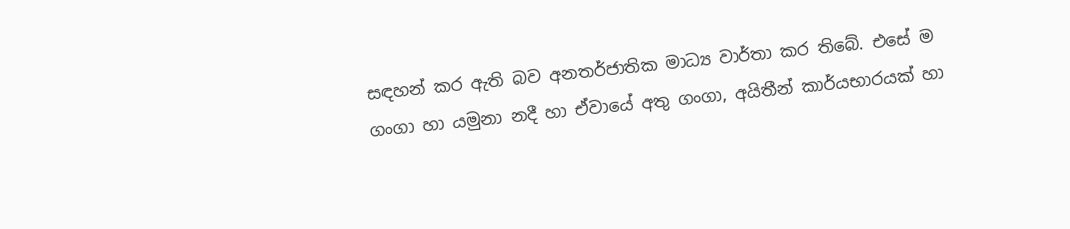සඳහන් කර ඇති බව අනතර්ජාතික මාධ්‍ය වාර්තා කර තිබේ. එසේ ම ගංගා හා යමුනා නදී හා ඒවායේ අතු ගංගා, අයිතීන් කාර්යභාරයක්‌ හා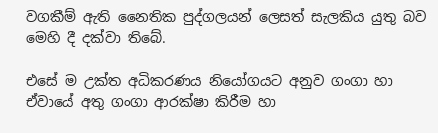වගකීම් ඇති නෛතික පුද්ගලයන් ලෙසත් සැලකිය යුතු බව මෙහි දී දක්‌වා තිබේ.

එසේ ම උක්‌ත අධිකරණය නියෝගයට අනුව ගංගා හා ඒවායේ අතු ගංගා ආරක්‌ෂා කිරීම හා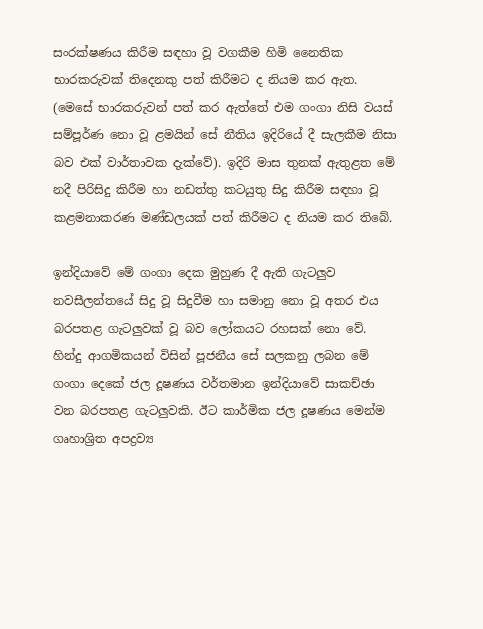සංරක්‌ෂණය කිරීම සඳහා වූ වගකීම හිමි නෛතික භාරකරුවක්‌ තිදෙනකු පත් කිරීමට ද නියම කර ඇත. (මෙසේ භාරකරුවන් පත් කර ඇත්තේ එම ගංගා නිසි වයස්‌ සම්පූර්ණ නො වූ ළමයින් සේ නීතිය ඉදිරියේ දී සැලකීම නිසා බව එක්‌ වාර්තාවක දැක්‌වේ). ඉදිරි මාස තුනක්‌ ඇතුළත මේ නදී පිරිසිදු කිරීම හා නඩත්තු කටයුතු සිදු කිරීම සඳහා වූ කළමනාකරණ මණ්‌ඩලයක්‌ පත් කිරීමට ද නියම කර තිබේ.

ඉන්දියාවේ මේ ගංගා දෙක මුහුණ දී ඇති ගැටලුව නවසීලන්තයේ සිදු වූ සිදුවීම හා සමානු නො වූ අතර එය බරපතළ ගැටලුවක්‌ වූ බව ලෝකයට රහසක්‌ නො වේ. හින්දු ආගමිකයන් විසින් පූජනීය සේ සලකනු ලබන මේ ගංගා දෙකේ ජල දූෂණය වර්තමාන ඉන්දියාවේ සාකච්ඡා වන බරපතළ ගැටලුවකි. ඊට කාර්මික ජල දූෂණය මෙන්ම ගෘහාශ්‍රිත අපද්‍රව්‍ය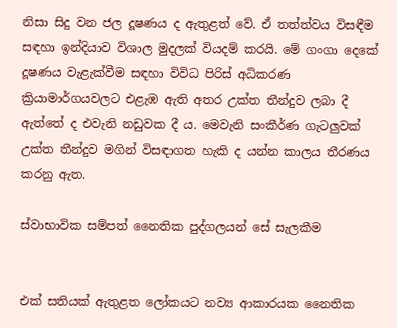නිසා සිදු වන ජල දූෂණය ද ඇතුළත් වේ. ඒ තත්ත්වය විසඳීම සඳහා ඉන්දියාව විශාල මුදලක්‌ වියදම් කරයි. මේ ගංගා දෙකේ දූෂණය වැළැක්‌වීම සඳහා විවිධ පිරිස්‌ අධිකරණ ක්‍රියාමාර්ගයවලට එළැඹ ඇති අතර උක්‌ත තීන්දුව ලබා දී ඇත්තේ ද එවැනි නඩුවක දී ය. මෙවැනි සංකීර්ණ ගැටලුවක්‌ උක්‌ත තීන්දුව මගින් විසඳාගත හැකි ද යන්න කාලය තීරණය කරනු ඇත.

ස්‌වාභාවික සම්පත් නෛතික පුද්ගලයන් සේ සැලකීම


එක්‌ සතියක්‌ ඇතුළත ලෝකයට නව්‍ය ආකාරයක නෛතික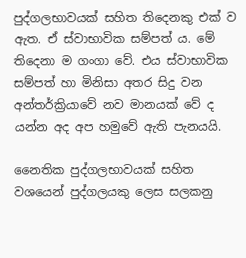පුද්ගලභාවයක්‌ සහිත තිදෙනකු එක්‌ ව ඇත. ඒ ස්‌වාභාවික සම්පත් ය. මේ තිදෙනා ම ගංගා වේ. එය ස්‌වාභාවික සම්පත් හා මිනිසා අතර සිදු වන අන්තර්ක්‍රියාවේ නව මානයක්‌ වේ ද යන්න අද අප හමුවේ ඇති පැනයයි.

නෛතික පුද්ගලභාවයක්‌ සහිත වශයෙන් පුද්ගලයකු ලෙස සලකනු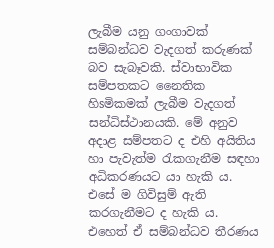ලැබීම යනු ගංගාවක්‌ සම්බන්ධව වැදගත් කරුණක්‌ බව සැබෑවකි. ස්‌වාභාවික සම්පතකට නෛතික හිsමිකමක්‌ ලැබීම වැදගත් සන්ධිස්‌ථානයකි. මේ අනුව අදාළ සම්පතට ද එහි අයිතිය හා පැවැත්ම රැකගැනීම සඳහා අධිකරණයට යා හැකි ය. එසේ ම ගිවිසුම් ඇති කරගැනීමට ද හැකි ය. එහෙත් ඒ සම්බන්ධව තීරණය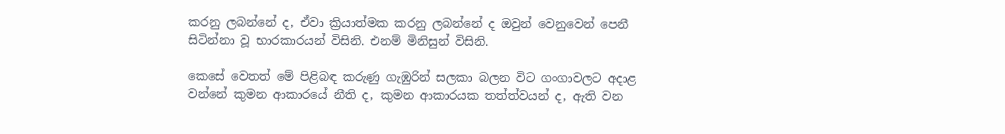කරනු ලබන්නේ ද, ඒවා ක්‍රියාත්මක කරනු ලබන්නේ ද ඔවුන් වෙනුවෙන් පෙනී සිටින්නා වූ භාරකාරයන් විසිනි. එනම් මිනිසුන් විසිනි.

කෙසේ වෙතත් මේ පිළිබඳ කරුණු ගැඹුරින් සලකා බලන විට ගංගාවලට අදාළ වන්නේ කුමන ආකාරයේ නීති ද, කුමන ආකාරයක තත්ත්වයන් ද, ඇති වන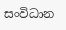සංවිධාන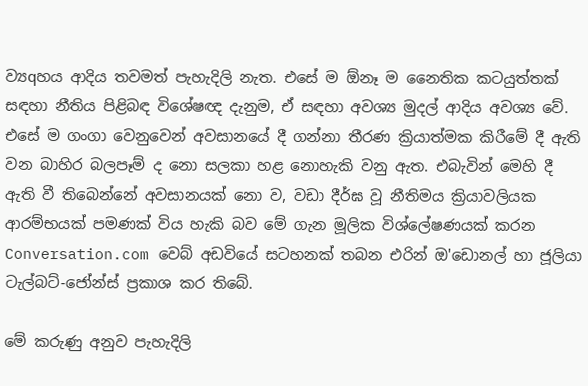ව්‍යqහය ආදිය තවමත් පැහැදිලි නැත. එසේ ම ඕනෑ ම නෛතික කටයුත්තක්‌ සඳහා නීතිය පිළිබඳ විශේෂඥ දැනුම, ඒ සඳහා අවශ්‍ය මුදල් ආදිය අවශ්‍ය වේ. එසේ ම ගංගා වෙනුවෙන් අවසානයේ දී ගන්නා තීරණ ක්‍රියාත්මක කිරීමේ දී ඇති වන බාහිර බලපෑම් ද නො සලකා හළ නොහැකි වනු ඇත. එබැවින් මෙහි දී ඇති වී තිබෙන්නේ අවසානයක්‌ නො ව, වඩා දීර්ඝ වූ නීතිමය ක්‍රියාවලියක ආරම්භයක්‌ පමණක්‌ විය හැකි බව මේ ගැන මූලික විශ්ලේෂණයක්‌ කරන Conversation.com වෙබ් අඩවියේ සටහනක්‌ තබන එරින් ඔ'ඩොනල් හා ජූලියා ටැල්බට්‌-ජෝන්ස්‌ ප්‍රකාශ කර තිබේ.

මේ කරුණු අනුව පැහැදිලි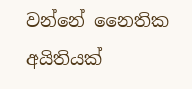වන්නේ නෛතික අයිතියක්‌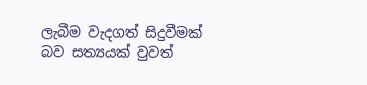ලැබීම වැදගත් සිදුවීමක්‌ බව සත්‍යයක්‌ වුවත්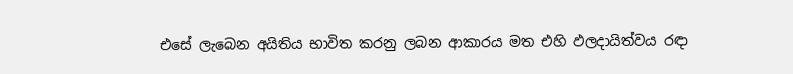එසේ ලැබෙන අයිතිය භාවිත කරනු ලබන ආකාරය මත එහි ඵලදායිත්වය රඳා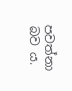පවත්නා බව ය.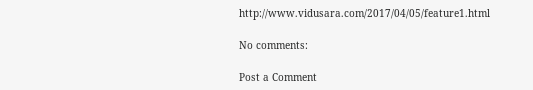http://www.vidusara.com/2017/04/05/feature1.html

No comments:

Post a Comment